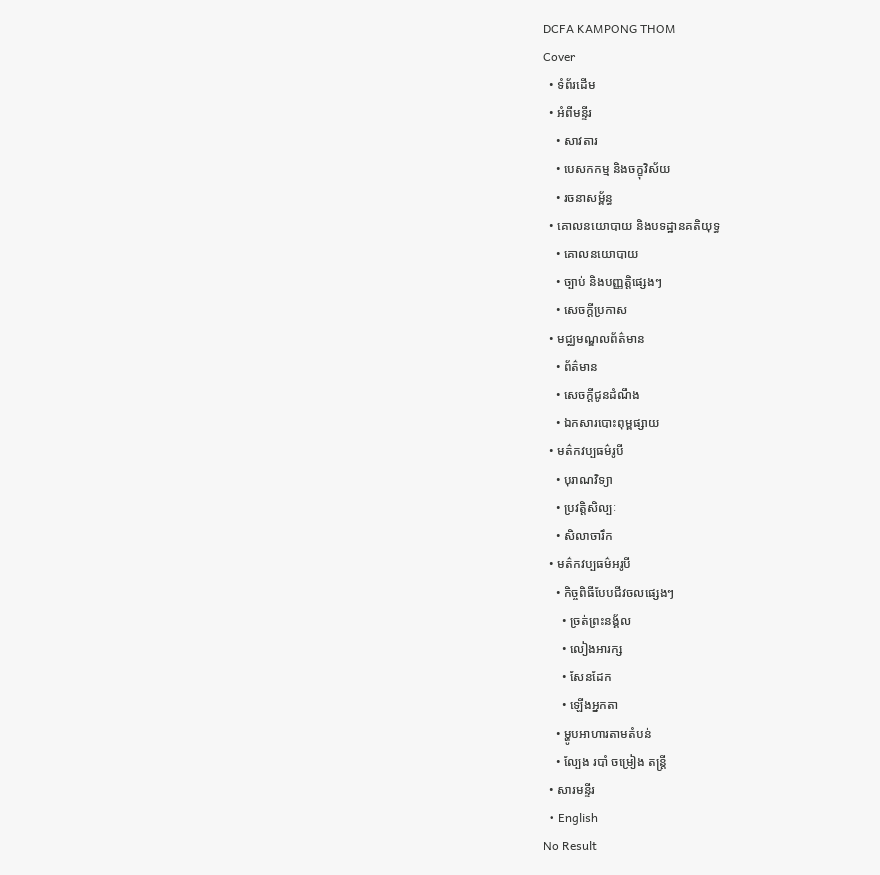DCFA KAMPONG THOM
Cover
  • ទំព័រដើម
  • អំពីមន្ទីរ
    • សាវតារ
    • បេសកកម្ម និងចក្ខុវិស័យ
    • រចនាសម្ព័ន្ធ
  • គោលនយោបាយ និងបទដ្ឋានគតិយុទ្ធ
    • គោលនយោបាយ
    • ច្បាប់ និងបញ្ញត្តិផ្សេងៗ
    • សេចក្តីប្រកាស
  • មជ្ឈមណ្ឌលព័ត៌មាន
    • ព័ត៌មាន
    • សេចក្តីជូនដំណឹង
    • ឯកសារបោះពុម្ពផ្សាយ
  • មត៌កវប្បធម៌រូបី
    • បុរាណវិទ្យា
    • ប្រវត្តិសិល្បៈ
    • សិលាចារឹក
  • មត៌កវប្បធម៌អរូបី
    • កិច្ចពិធីបែបជីវចលផ្សេងៗ
      • ច្រត់ព្រះនង្គ័ល
      • លៀងអារក្ស
      • សែនដែក
      • ឡើងអ្នកតា
    • ម្ហូបអាហារតាមតំបន់
    • ល្បែង របាំ ចម្រៀង តន្រ្តី
  • សារមន្ទីរ
  • English
No Result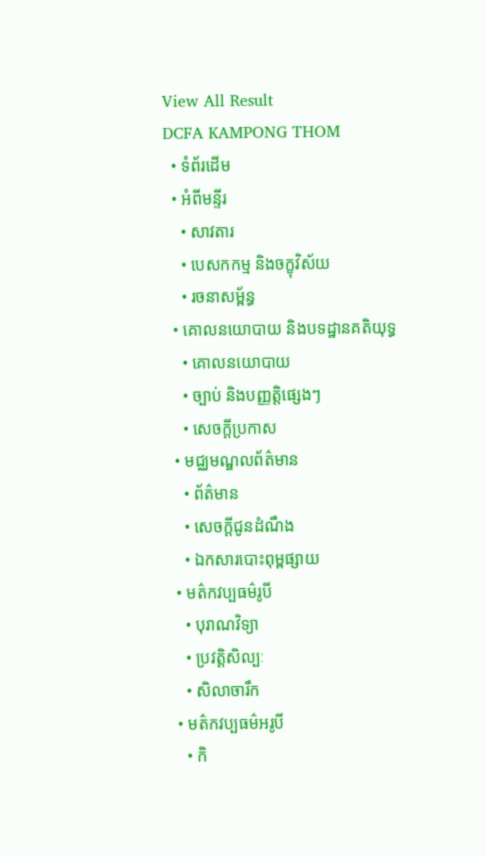View All Result
DCFA KAMPONG THOM
  • ទំព័រដើម
  • អំពីមន្ទីរ
    • សាវតារ
    • បេសកកម្ម និងចក្ខុវិស័យ
    • រចនាសម្ព័ន្ធ
  • គោលនយោបាយ និងបទដ្ឋានគតិយុទ្ធ
    • គោលនយោបាយ
    • ច្បាប់ និងបញ្ញត្តិផ្សេងៗ
    • សេចក្តីប្រកាស
  • មជ្ឈមណ្ឌលព័ត៌មាន
    • ព័ត៌មាន
    • សេចក្តីជូនដំណឹង
    • ឯកសារបោះពុម្ពផ្សាយ
  • មត៌កវប្បធម៌រូបី
    • បុរាណវិទ្យា
    • ប្រវត្តិសិល្បៈ
    • សិលាចារឹក
  • មត៌កវប្បធម៌អរូបី
    • កិ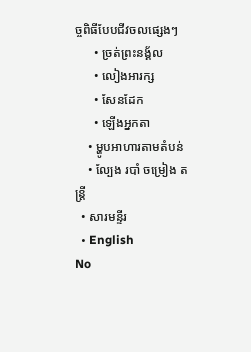ច្ចពិធីបែបជីវចលផ្សេងៗ
      • ច្រត់ព្រះនង្គ័ល
      • លៀងអារក្ស
      • សែនដែក
      • ឡើងអ្នកតា
    • ម្ហូបអាហារតាមតំបន់
    • ល្បែង របាំ ចម្រៀង តន្រ្តី
  • សារមន្ទីរ
  • English
No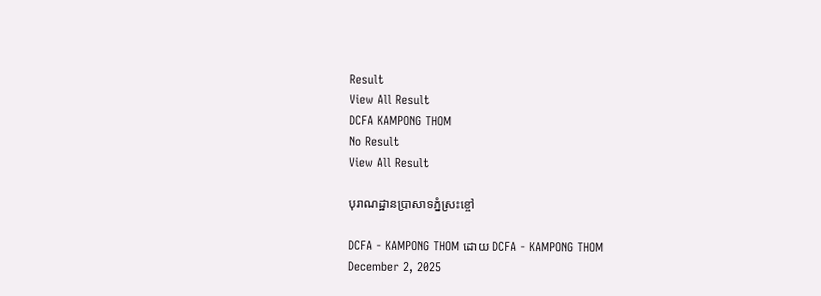Result
View All Result
DCFA KAMPONG THOM
No Result
View All Result

បុរាណដ្ឋានប្រាសាទភ្នំស្រះខ្ចៅ

DCFA - KAMPONG THOM ដោយ DCFA - KAMPONG THOM
December 2, 2025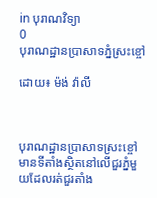in បុរាណវិទ្យា
0
បុរាណដ្ឋានប្រាសាទភ្នំស្រះខ្ចៅ

ដោយ៖ ម៉ង់ វ៉ាលី



បុរាណដ្ឋានប្រាសាទស្រះខ្ចៅ មានទីតាំងស្ថិតនៅលើជួរភ្នំមួយដែលរត់ជួរតាំង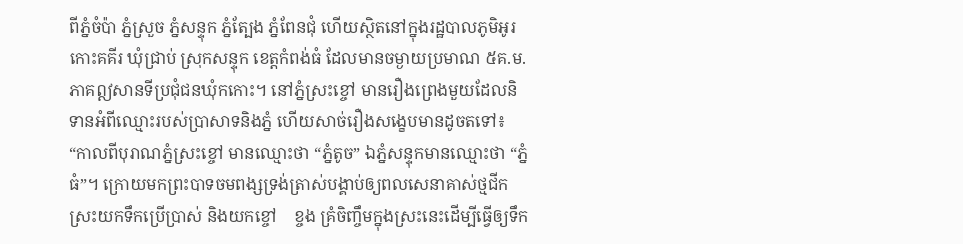ពីភ្នំចំប៉ា ភ្នំស្រួច ភ្នំសន្ទុក ភ្នំត្បែង ភ្នំពែនជុំ ហើយស្ថិតនៅក្នុងរដ្ឋបាលភូមិអូរកោះគគីរ ឃុំជ្រាប់ ស្រុកសន្ទុក ខេត្តកំពង់ធំ ដែលមានចម្ងាយប្រមាណ ៥គ.ម. ភាគឦសានទីប្រជុំជនឃុំកកោះ។ នៅភ្នំស្រះខ្ចៅ មានរឿងព្រេងមួយដែលនិទានអំពីឈ្មោះរបស់ប្រាសាទនិងភ្នំ ហើយសាច់រឿងសង្ខេបមានដូចតទៅ៖ “កាលពីបុរាណភ្នំស្រះខ្ចៅ មានឈ្មោះថា “ភ្នំតូច” ឯភ្នំសន្ទុកមានឈ្មោះថា “ភ្នំធំ”។ ក្រោយមកព្រះបាទចមពង្សទ្រង់ត្រាស់បង្គាប់ឲ្យពលសេនាគាស់ថ្មជីកស្រះយកទឹកប្រើប្រាស់ និងយកខ្ចៅ    ខ្ចង គ្រំចិញ្ចឹមក្នុងស្រះនេះដើម្បីធ្វើឲ្យទឹក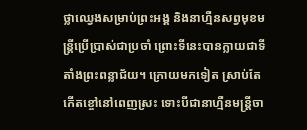ថ្លាឈ្វេងសម្រាប់ព្រះអង្គ និងនាហ្មឺនសព្វមុខមន្រ្តីប្រើប្រាស់ជាប្រចាំ ព្រោះទីនេះបានក្លាយជាទីតាំងព្រះពន្លាជ័យ។ ក្រោយមកទៀត ស្រាប់តែកើតខ្ចៅនៅពេញស្រះ ទោះបីជានាហ្មឺនមន្រ្តីចា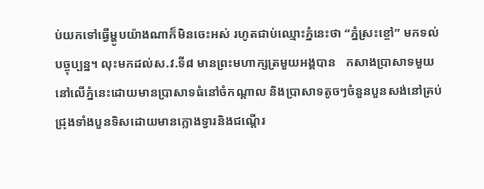ប់យកទៅធ្វើម្ហូបយ៉ាងណាក៏មិនចេះអស់ រហូតជាប់ឈ្មោះភ្នំនេះថា “ភ្នំស្រះខ្ចៅ” មកទល់បច្ចុប្បន្ន។ លុះមកដល់ស.វ.ទី៨ មានព្រះមហាក្សត្រមួយអង្គបាន   កសាងប្រាសាទមួយនៅលើភ្នំនេះដោយមានប្រាសាទធំនៅចំកណ្តាល និងប្រាសាទតូចៗចំនួនបួនសង់នៅគ្រប់ជ្រុងទាំងបួនទិសដោយមានក្លោងទ្វារនិងជណ្តើរ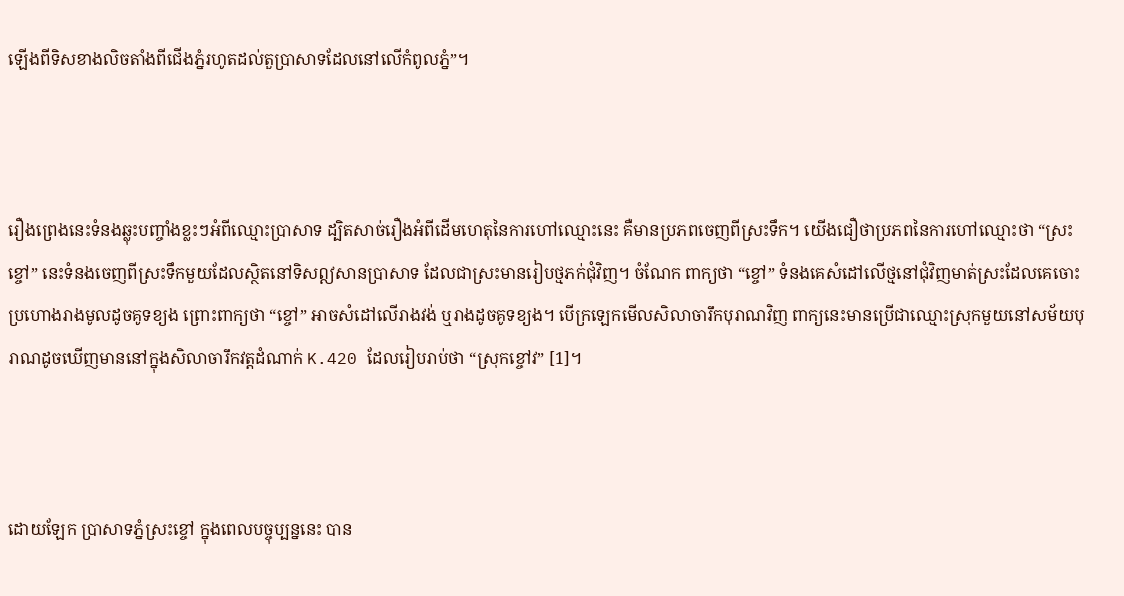ឡើងពីទិសខាងលិចតាំងពីជើងភ្នំរហូតដល់តួប្រាសាទដែលនៅលើកំពូលភ្នំ”។



រឿងព្រេងនេះទំនងឆ្លុះបញ្ចាំងខ្លះៗអំពីឈ្មោះប្រាសាទ ដ្បិតសាច់រឿងអំពីដើមហេតុនៃការហៅឈ្មោះនេះ គឺមានប្រភពចេញពីស្រះទឹក។ យើងជឿថាប្រភពនៃការហៅឈ្មោះថា “ស្រះខ្ចៅ” នេះទំនងចេញពីស្រះទឹកមួយដែលស្ថិតនៅទិសឦសានប្រាសាទ ដែលជាស្រះមានរៀបថ្មភក់ជុំវិញ។ ចំណែក ពាក្យថា “ខ្ចៅ” ទំនងគេសំដៅលើថ្មនៅជុំវិញមាត់ស្រះដែលគេចោះប្រហោងរាងមូលដូចគូទខ្យង ព្រោះពាក្យថា “ខ្ចៅ” អាចសំដៅលើរាងវង់ ឬរាងដូចគូទខ្យង។ បើក្រឡេកមើលសិលាចារឹកបុរាណវិញ ពាក្យនេះមានប្រើជាឈ្មោះស្រុកមួយនៅសម័យបុរាណដូចឃើញមាននៅក្នុងសិលាចារឹកវត្តដំណាក់ K.420 ដែលរៀបរាប់ថា “ស្រុកខ្ចៅវ” [1]។



ដោយឡែក ប្រាសាទភ្នំស្រះខ្ចៅ ក្នុងពេលបច្ចុប្បន្ននេះ បាន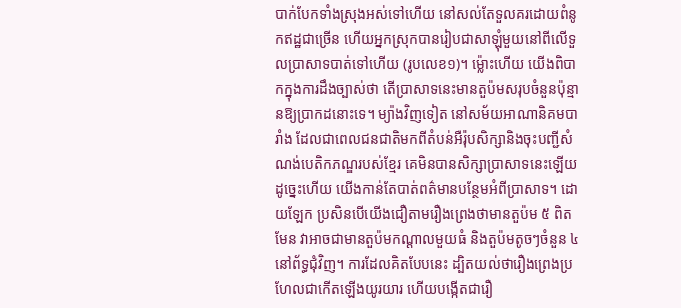បាក់បែកទាំងស្រុងអស់ទៅហើយ នៅសល់តែទួលគរដោយពំនូកឥដ្ឋជាច្រើន ហើយអ្នកស្រុកបានរៀបជាសាឡុំមួយនៅពីលើទួលប្រាសាទបាត់ទៅហើយ (រូបលេខ១)។ ម្ល៉ោះហើយ យើងពិបាកក្នុងការដឹងច្បាស់ថា តើប្រាសាទនេះមានតួប៉មសរុបចំនួនប៉ុន្មានឱ្យប្រាកដនោះទេ។ ម្យ៉ាងវិញទៀត នៅសម័យអាណានិគមបារាំង ដែលជាពេលជនជាតិមកពីតំបន់អឺរ៉ុបសិក្សានិងចុះបញ្ជីសំណង់បេតិកភណ្ឌរបស់ខ្មែរ គេមិនបានសិក្សាប្រាសាទនេះឡើយ ដូច្នេះហើយ យើងកាន់តែបាត់ពត៌មានបន្ថែមអំពីប្រាសាទ។ ដោយឡែក ប្រសិនបើយើងជឿតាមរឿងព្រេងថាមានតួប៉ម ៥ ពិតមែន វាអាចជាមានតួប៉មកណ្តាលមួយធំ និងតួប៉មតូចៗចំនួន ៤ នៅព័ទ្ធជុំវិញ។ ការដែលគិតបែបនេះ ដ្បិតយល់ថារឿងព្រេងប្រហែលជាកើតឡើងយូរយារ ហើយបង្កើតជារឿ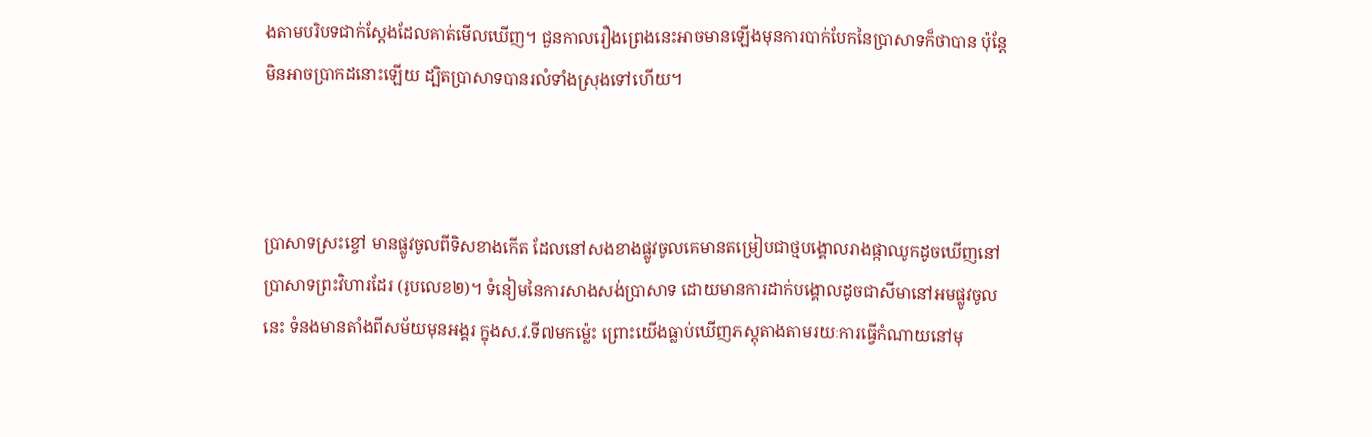ងតាមបរិបទជាក់ស្តែងដែលគាត់មើលឃើញ។ ជួនកាលរឿងព្រេងនេះអាចមានឡើងមុនការបាក់បែកនៃប្រាសាទក៏ថាបាន ប៉ុន្តែ មិនអាចប្រាកដនោះឡើយ ដ្បិតប្រាសាទបានរលំទាំងស្រុងទៅហើយ។



ប្រាសាទស្រះខ្ចៅ មានផ្លូវចូលពីទិសខាងកើត ដែលនៅសងខាងផ្លូវចូលគេមានតម្រៀបជាថ្មបង្គោលរាងផ្កាឈូកដូចឃើញនៅប្រាសាទព្រះវិហារដែរ (រូបលេខ២)។ ទំនៀមនៃការសាងសង់ប្រាសាទ ដោយមានការដាក់បង្គោលដូចជាសីមានៅអមផ្លូវចូលនេះ ទំនងមានតាំងពីសម័យមុនអង្គរ ក្នុងស.វ.ទី៧មកម្ល៉េះ ព្រោះយើងធ្លាប់ឃើញភស្តុតាងតាមរយៈការធ្វើកំណាយនៅមុ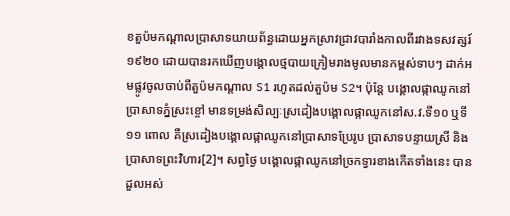ខតួប៉មកណ្តាលប្រាសាទយាយព័ន្ធដោយអ្នកស្រាវជ្រាវបារាំងកាលពីរវាងទសវត្សរ៍១៩២០ ដោយបានរកឃើញបង្គោលថ្មបាយក្រៀមរាងមូលមានកម្ពស់ទាបៗ ដាក់អមផ្លូវចូលចាប់ពីតួប៉មកណ្តាល S1 រហូតដល់តួប៉ម S2។ ប៉ុន្តែ បង្គោលផ្កាឈូកនៅប្រាសាទភ្នំស្រះខ្ចៅ មានទម្រង់សិល្បៈស្រដៀងបង្គោលផ្កាឈូកនៅស.វ.ទី១០ ឬទី១១ ពោល គឺស្រដៀងបង្គោលផ្កាឈូកនៅប្រាសាទប្រែរូប ប្រាសាទបន្ទាយស្រី និងប្រាសាទព្រះវិហារ[2]។ សព្វថ្ងៃ បង្គោលផ្កាឈូកនៅច្រកទ្វារខាងកើតទាំងនេះ បានដួលអស់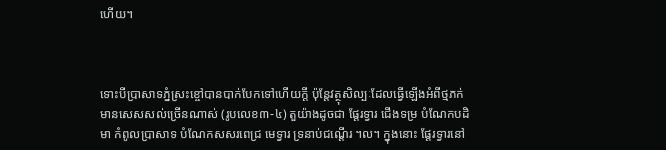ហើយ។



ទោះបីប្រាសាទភ្នំស្រះខ្ចៅបានបាក់បែកទៅហើយក្តី ប៉ុន្តែវត្ថុសិល្បៈដែលធ្វើឡើងអំពីថ្មភក់មានសេសសល់ច្រើនណាស់ (រូបលេខ៣-៤) តួយ៉ាងដូចជា ផ្តែរទ្វារ ជើងទម្រ បំណែកបដិមា កំពូលប្រាសាទ បំណែកសសរពេជ្រ មេទ្វារ ទ្រនាប់ជណ្តើរ ។ល។ ក្នុងនោះ ផ្តែរទ្វារនៅ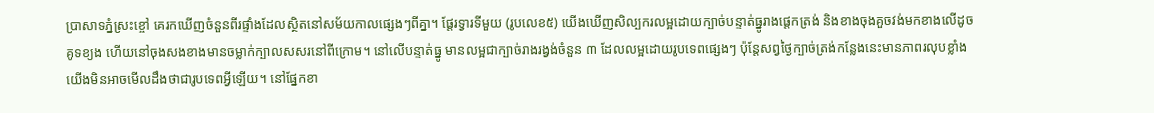ប្រាសាទភ្នំស្រះខ្ចៅ គេរកឃើញចំនួនពីរផ្ទាំងដែលស្ថិតនៅសម័យកាលផ្សេងៗពីគ្នា។ ផ្តែរទ្វារទីមួយ (រូបលេខ៥) យើងឃើញសិល្បករលម្អដោយក្បាច់បន្ទាត់ធ្នូរាងផ្តេកត្រង់ និងខាងចុងគួចវង់មកខាងលើដូចគូទខ្យង ហើយនៅចុងសងខាងមានចម្លាក់ក្បាលសសរនៅពីក្រោម។ នៅលើបន្ទាត់ធ្នូ មានលម្អជាក្បាច់រាងរង្វង់ចំនួន ៣ ដែលលម្អដោយរូបទេពផ្សេងៗ ប៉ុន្តែសព្វថ្ងៃក្បាច់ត្រង់កន្លែងនេះមានភាពរលុបខ្លាំង យើងមិនអាចមើលដឹងថាជារូបទេពអ្វីឡើយ។ នៅផ្នែកខា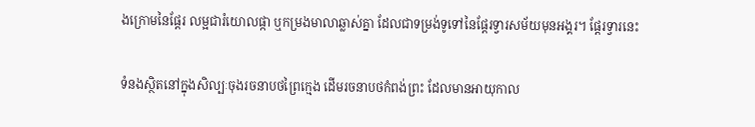ងក្រោមនៃផ្តែរ លម្អជារំយោលផ្កា ឬកម្រងមាលាឆ្លាស់គ្នា ដែលជាទម្រង់ទូទៅនៃផ្តែរទ្វារសម័យមុនអង្គរ។ ផ្តែរទ្វារនេះ

ទំនងស្ថិតនៅក្នុងសិល្បៈចុងរចនាបថព្រៃក្មេង ដើមរចនាបថកំពង់ព្រះ ដែលមានអាយុកាល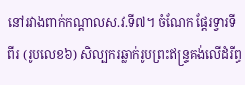នៅរវាងពាក់កណ្តាលស.វ.ទី៧។ ចំណែក ផ្តែរទ្វារទីពីរ (រូបលេខ៦) សិល្បករឆ្លាក់រូបព្រះឥន្រ្ទគង់លើដំរីព្ធ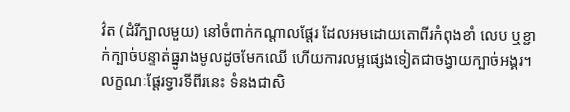វ៌ត (ដំរីក្បាលមួយ) នៅចំពាក់កណ្តាលផ្តែរ ដែលអមដោយតោពីរកំពុងខាំ លេប ឬខ្ជាក់ក្បាច់បន្ទាត់ធ្នូរាងមូលដូចមែកឈើ ហើយការលម្អផ្សេងទៀតជាចង្វាយក្បាច់អង្គរ។ លក្ខណៈផ្តែរទ្វារទីពីរនេះ ទំនងជាសិ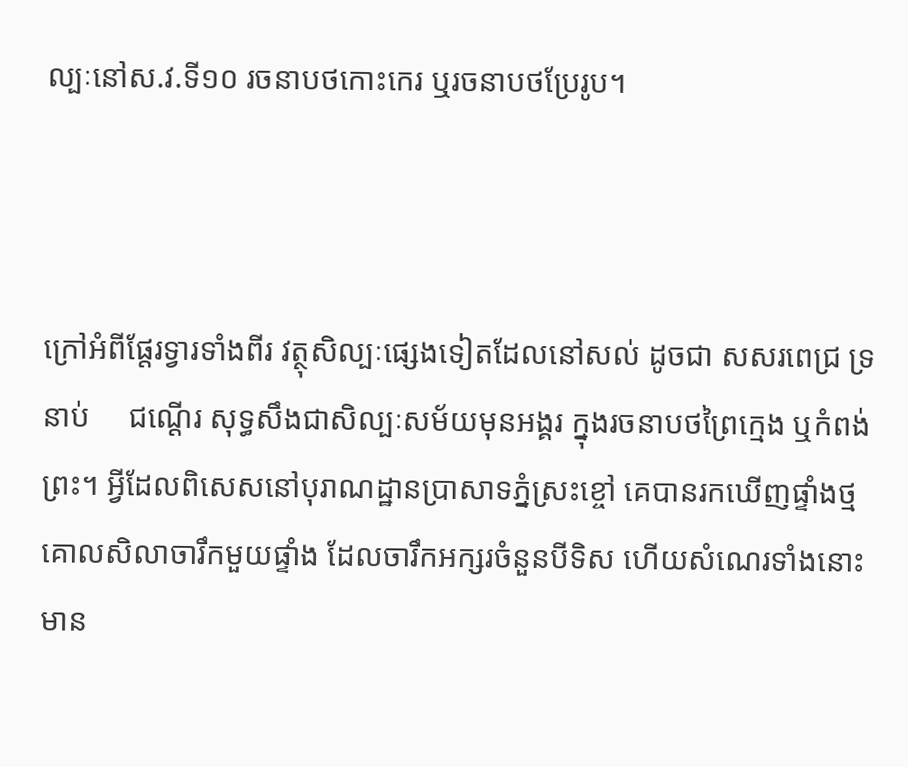ល្បៈនៅស.វ.ទី១០ រចនាបថកោះកេរ ឬរចនាបថប្រែរូប។



ក្រៅអំពីផ្តែរទ្វារទាំងពីរ វត្ថុសិល្បៈផ្សេងទៀតដែលនៅសល់ ដូចជា សសរពេជ្រ ទ្រនាប់     ជណ្តើរ សុទ្ធសឹងជាសិល្បៈសម័យមុនអង្គរ ក្នុងរចនាបថព្រៃក្មេង ឬកំពង់ព្រះ។ អ្វីដែលពិសេសនៅបុរាណដ្ឋានប្រាសាទភ្នំស្រះខ្ចៅ គេបានរកឃើញផ្ទាំងថ្មគោលសិលាចារឹកមួយផ្ទាំង ដែលចារឹកអក្សរចំនួនបីទិស ហើយសំណេរទាំងនោះមាន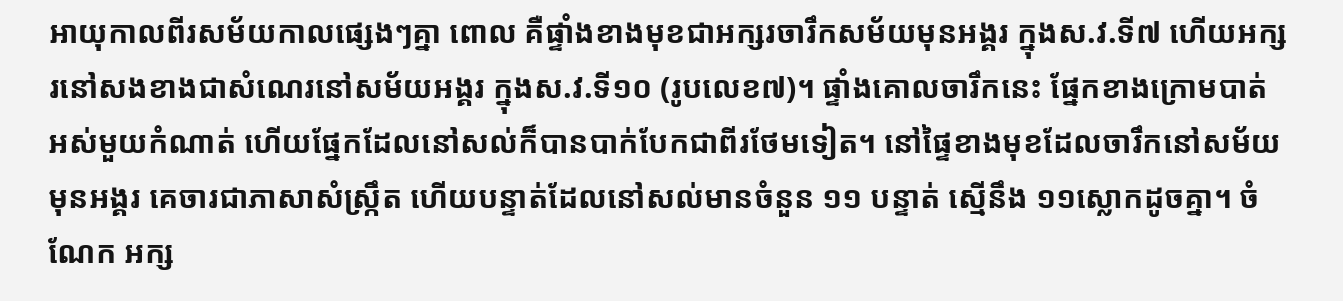អាយុកាលពីរសម័យកាលផ្សេងៗគ្នា ពោល គឺផ្ទាំងខាងមុខជាអក្សរចារឹកសម័យមុនអង្គរ ក្នុងស.វ.ទី៧ ហើយអក្សរនៅសងខាងជាសំណេរនៅសម័យអង្គរ ក្នុងស.វ.ទី១០ (រូបលេខ៧)។ ផ្ទាំងគោលចារឹកនេះ ផ្នែកខាងក្រោមបាត់អស់មួយកំណាត់ ហើយផ្នែកដែលនៅសល់ក៏បានបាក់បែកជាពីរថែមទៀត។ នៅផ្ទៃខាងមុខដែលចារឹកនៅសម័យមុនអង្គរ គេចារជាភាសាសំស្រ្កឹត ហើយបន្ទាត់ដែលនៅសល់មានចំនួន ១១ បន្ទាត់ ស្មើនឹង ១១ស្លោកដូចគ្នា។ ចំណែក អក្ស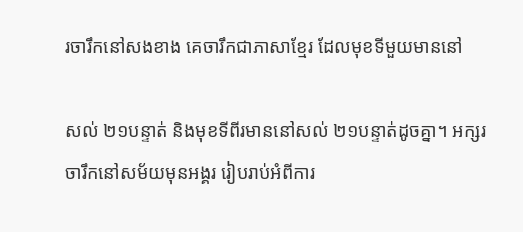រចារឹកនៅសងខាង គេចារឹកជាភាសាខ្មែរ ដែលមុខទីមួយមាននៅ

សល់ ២១បន្ទាត់ និងមុខទីពីរមាននៅសល់ ២១បន្ទាត់ដូចគ្នា។ អក្សរចារឹកនៅសម័យមុនអង្គរ រៀបរាប់អំពីការ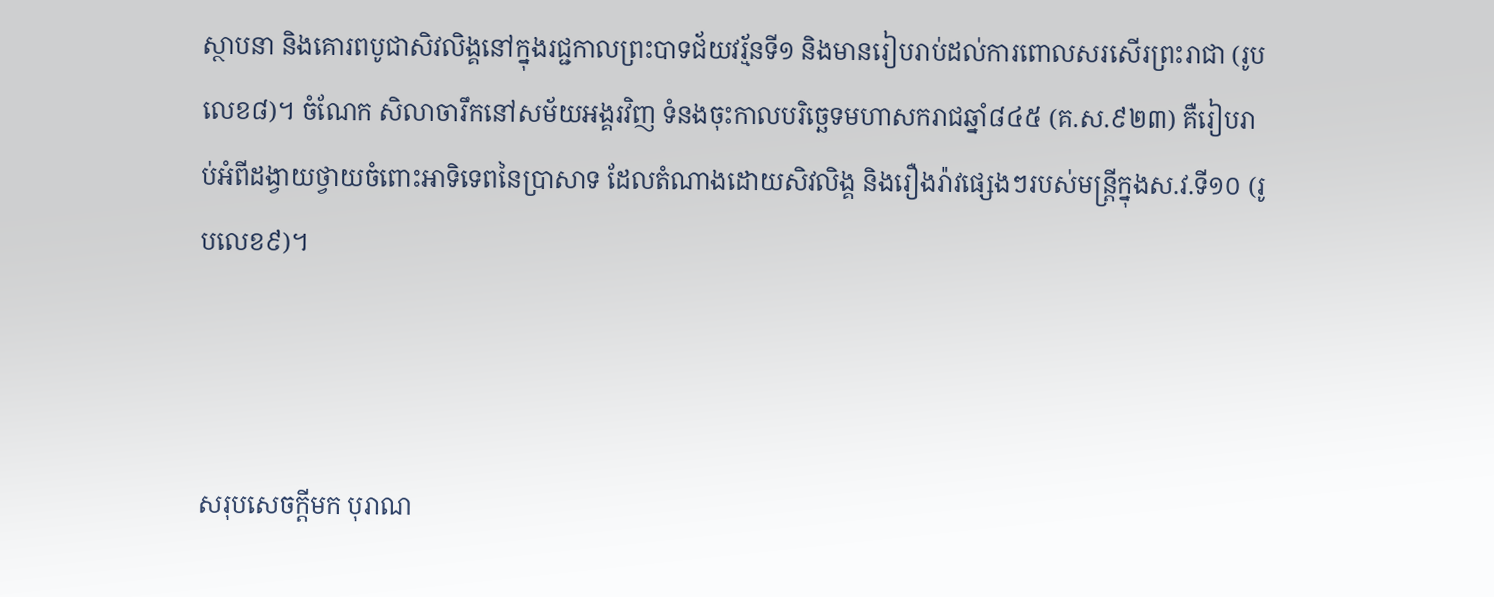ស្ថាបនា និងគោរពបូជាសិវលិង្គនៅក្នុងរជ្ជកាលព្រះបាទជ័យវរ្ម័នទី១ និងមានរៀបរាប់ដល់ការពោលសរសើរព្រះរាជា (រូបលេខ៨)។ ចំណែក សិលាចារឹកនៅសម័យអង្គរវិញ ទំនងចុះកាលបរិច្ឆេទមហាសករាជឆ្នាំ៨៤៥ (គ.ស.៩២៣) គឺរៀបរាប់អំពីដង្វាយថ្វាយចំពោះអាទិទេពនៃប្រាសាទ ដែលតំណាងដោយសិវលិង្គ និងរឿងរ៉ាវផ្សេងៗរបស់មន្រ្តីក្នុងស.វ.ទី១០ (រូបលេខ៩)។



សរុបសេចក្តីមក បុរាណ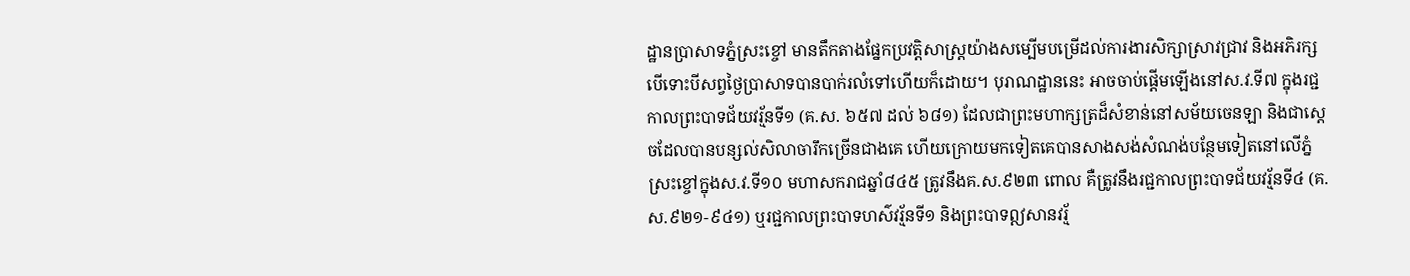ដ្ឋានប្រាសាទភ្នំស្រះខ្ចៅ មានតឹកតាងផ្នែកប្រវត្តិសាស្រ្តយ៉ាងសម្បើមបម្រើដល់ការងារសិក្សាស្រាវជ្រាវ និងអភិរក្ស បើទោះបីសព្វថ្ងៃប្រាសាទបានបាក់រលំទៅហើយក៏ដោយ។ បុរាណដ្ឋាននេះ អាចចាប់ផ្តើមឡើងនៅស.វ.ទី៧ ក្នុងរជ្ជកាលព្រះបាទជ័យវរ្ម័នទី១ (គ.ស. ៦៥៧ ដល់ ៦៨១) ដែលជាព្រះមហាក្សត្រដ៏សំខាន់នៅសម័យចេនឡា និងជាស្តេចដែលបានបន្សល់សិលាចារឹកច្រើនជាងគេ ហើយក្រោយមកទៀតគេបានសាងសង់សំណង់បន្ថែមទៀតនៅលើភ្នំស្រះខ្ចៅក្នុងស.វ.ទី១០ មហាសករាជឆ្នាំ៨៤៥ ត្រូវនឹងគ.ស.៩២៣ ពោល គឺត្រូវនឹងរជ្ជកាលព្រះបាទជ័យវរ្ម័នទី៤ (គ.ស.៩២១-៩៤១) ឬរជ្ជកាលព្រះបាទហស៌វរ្ម័នទី១ និងព្រះបាទឦសានវរ្ម័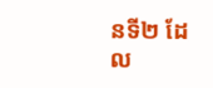នទី២ ដែល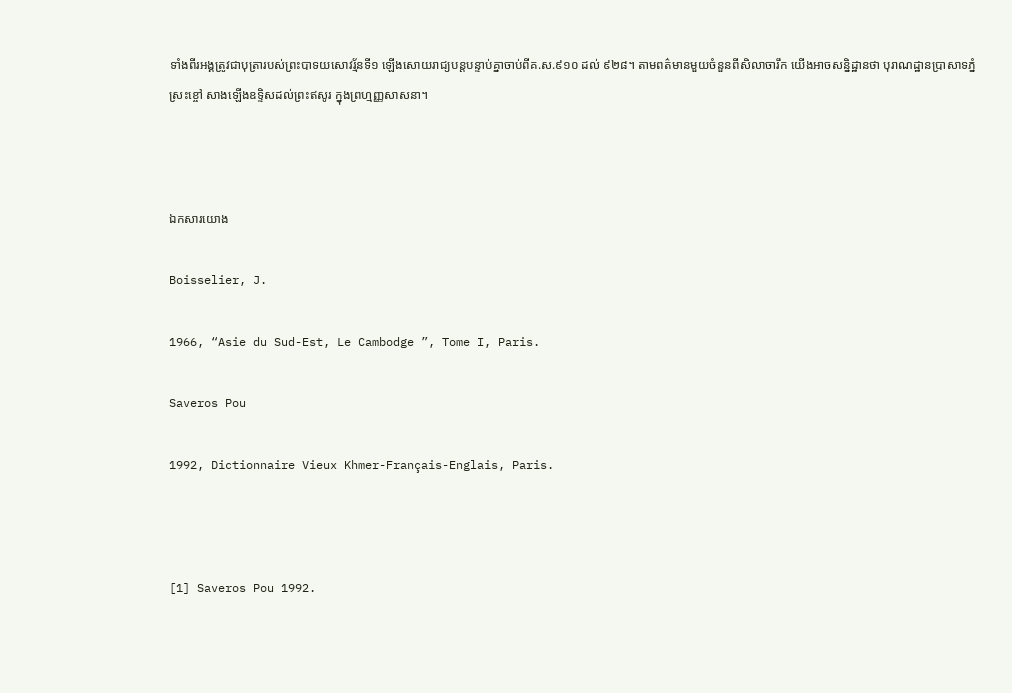ទាំងពីរអង្គត្រូវជាបុត្រារបស់ព្រះបាទយសោវរ្ម័នទី១ ឡើងសោយរាជ្យបន្តបន្ទាប់គ្នាចាប់ពីគ.ស.៩១០ ដល់ ៩២៨។ តាមពត៌មានមួយចំនួនពីសិលាចារឹក យើងអាចសន្និដ្ឋានថា បុរាណដ្ឋានប្រាសាទភ្នំស្រះខ្ចៅ សាងឡើងឧទ្ទិសដល់ព្រះឥសូរ ក្នុងព្រហ្មញ្ញសាសនា។



ឯកសារយោង

Boisselier, J.

1966, “Asie du Sud-Est, Le Cambodge ”, Tome I, Paris.

Saveros Pou

1992, Dictionnaire Vieux Khmer-Français-Englais, Paris.



[1] Saveros Pou 1992.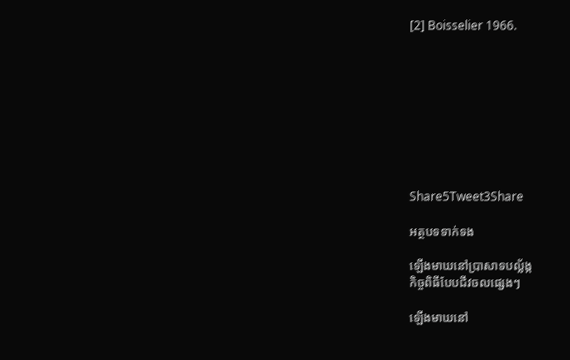[2] Boisselier 1966.









Share5Tweet3Share

អត្ថបទទាក់ទង

ឡើងមាឃនៅប្រាសាទបល្ល័ង្ក
កិច្ចពិធីបែបជីវចលផ្សេងៗ

ឡើងមាឃនៅ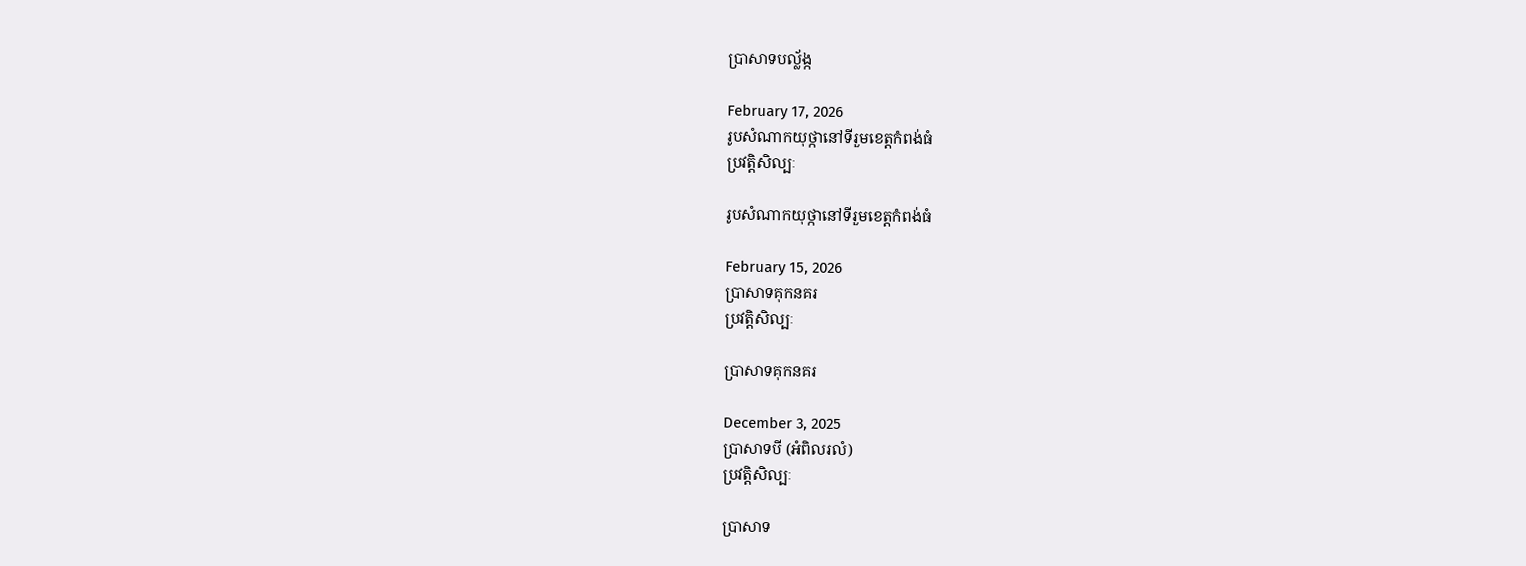ប្រាសាទបល្ល័ង្ក

February 17, 2026
រូបសំណាកយុថ្កានៅទីរួមខេត្តកំពង់ធំ
ប្រវត្តិសិល្បៈ

រូបសំណាកយុថ្កានៅទីរួមខេត្តកំពង់ធំ

February 15, 2026
ប្រាសាទគុកនគរ
ប្រវត្តិសិល្បៈ

ប្រាសាទគុកនគរ

December 3, 2025
ប្រាសាទបី (អំពិលរលំ)
ប្រវត្តិសិល្បៈ

ប្រាសាទ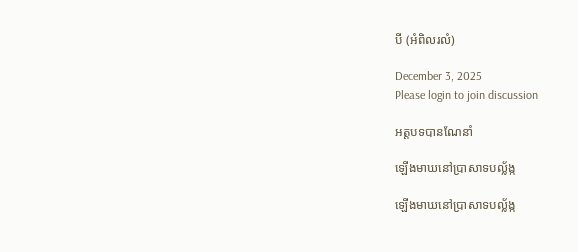បី (អំពិលរលំ)

December 3, 2025
Please login to join discussion

អត្តបទបានណែនាំ

ឡើងមាឃនៅប្រាសាទបល្ល័ង្ក

ឡើងមាឃនៅប្រាសាទបល្ល័ង្ក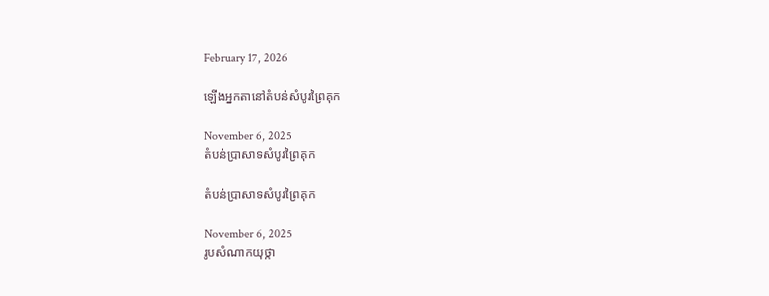February 17, 2026

ឡើងអ្នកតានៅតំបន់សំបូរព្រៃគុក

November 6, 2025
តំបន់ប្រាសាទសំបូរព្រៃគុក

តំបន់ប្រាសាទសំបូរព្រៃគុក

November 6, 2025
រូបសំណាកយុថ្កា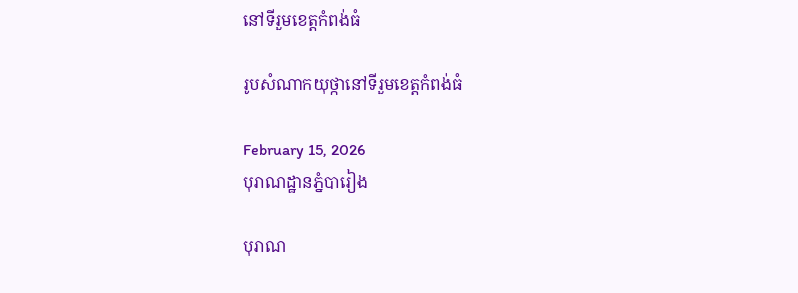នៅទីរួមខេត្តកំពង់ធំ

រូបសំណាកយុថ្កានៅទីរួមខេត្តកំពង់ធំ

February 15, 2026
បុរាណដ្ឋានភ្នំបារៀង

បុរាណ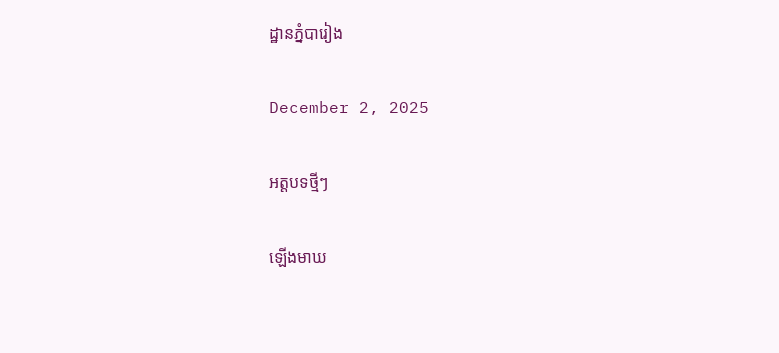ដ្ឋានភ្នំបារៀង

December 2, 2025

អត្តបទថ្មីៗ

ឡើងមាឃ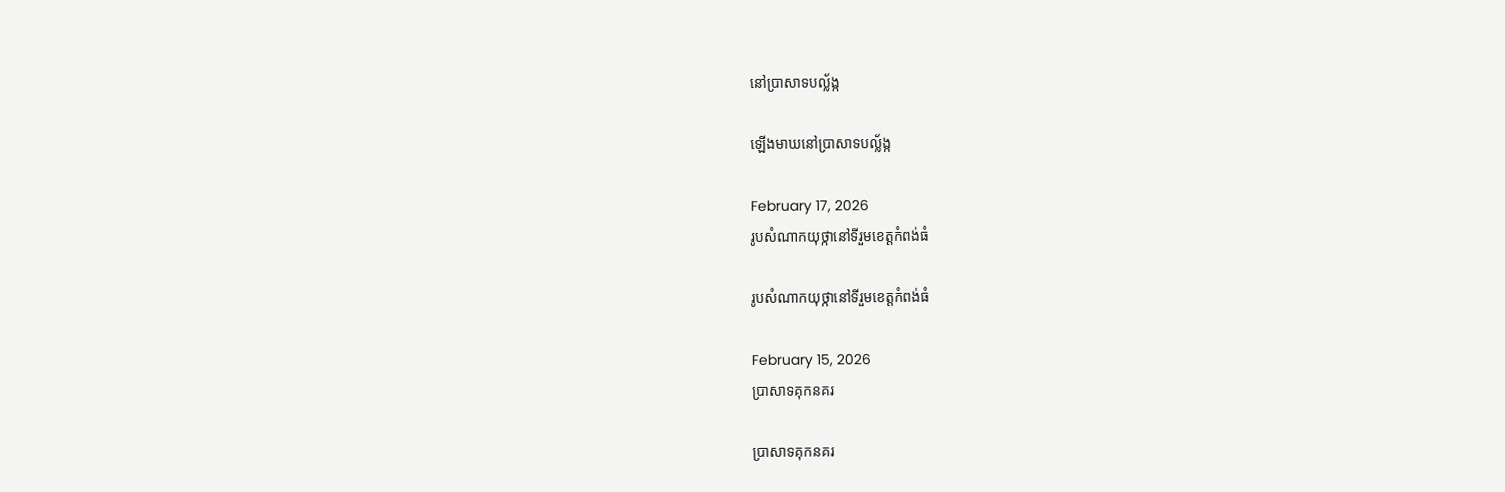នៅប្រាសាទបល្ល័ង្ក

ឡើងមាឃនៅប្រាសាទបល្ល័ង្ក

February 17, 2026
រូបសំណាកយុថ្កានៅទីរួមខេត្តកំពង់ធំ

រូបសំណាកយុថ្កានៅទីរួមខេត្តកំពង់ធំ

February 15, 2026
ប្រាសាទគុកនគរ

ប្រាសាទគុកនគរ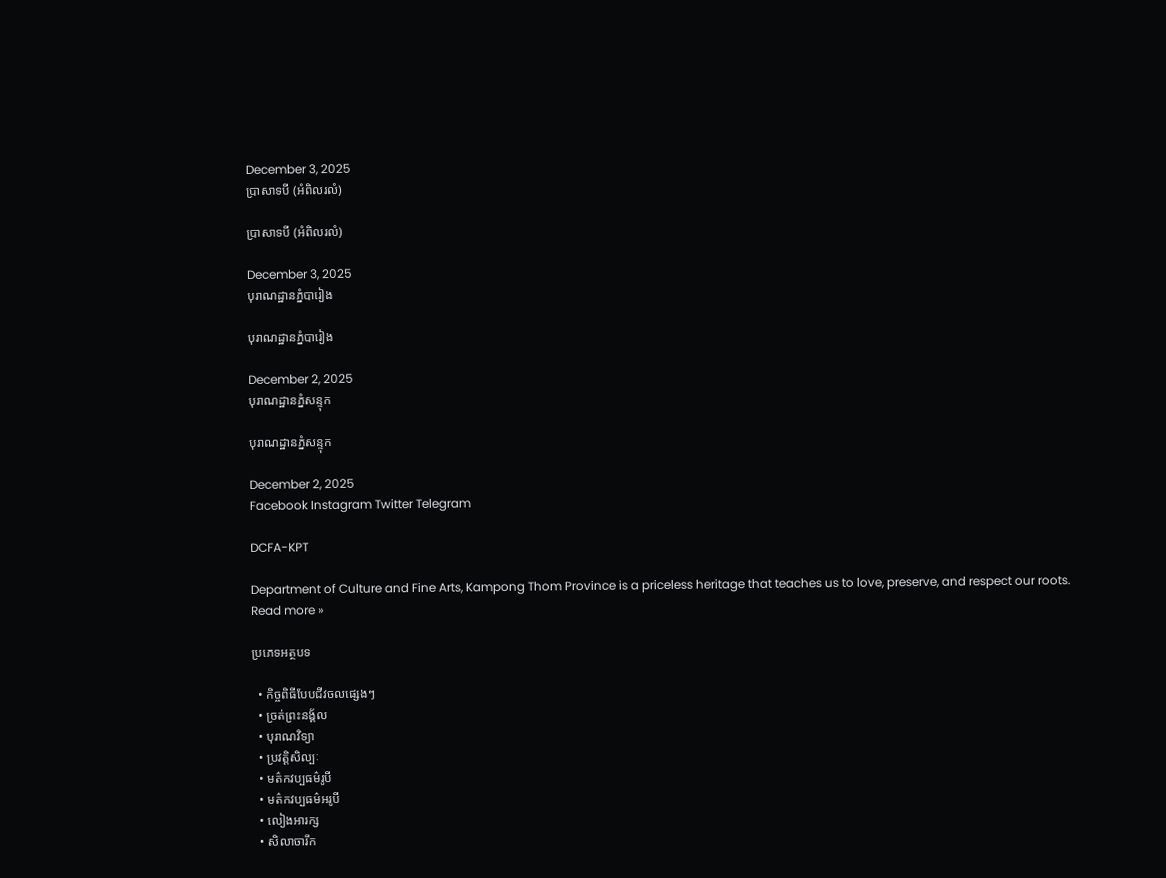December 3, 2025
ប្រាសាទបី (អំពិលរលំ)

ប្រាសាទបី (អំពិលរលំ)

December 3, 2025
បុរាណដ្ឋានភ្នំបារៀង

បុរាណដ្ឋានភ្នំបារៀង

December 2, 2025
បុរាណដ្ឋានភ្នំសន្ទុក

បុរាណដ្ឋានភ្នំសន្ទុក

December 2, 2025
Facebook Instagram Twitter Telegram

DCFA-KPT

Department of Culture and Fine Arts, Kampong Thom Province is a priceless heritage that teaches us to love, preserve, and respect our roots.
Read more »

ប្រភេទអត្ថបទ

  • កិច្ចពិធីបែបជីវចលផ្សេងៗ
  • ច្រត់ព្រះនង្គ័ល
  • បុរាណវិទ្យា
  • ប្រវត្តិសិល្បៈ
  • មត៌កវប្បធម៌រូបី
  • មត៌កវប្បធម៌អរូបី
  • លៀងអារក្ស
  • សិលាចារឹក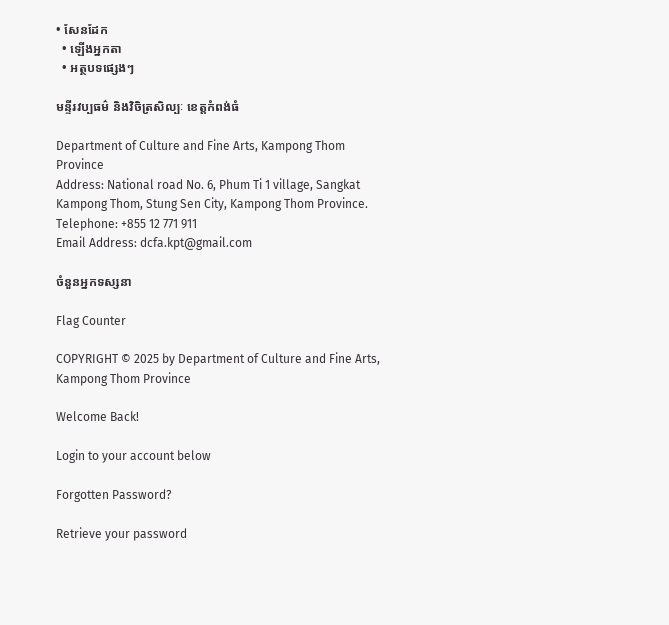• សែនដែក
  • ឡើងអ្នកតា
  • អត្ថបទផ្សេងៗ

មន្ទីរវប្បធម៌ និងវិចិត្រសិល្បៈ ខេត្តកំពង់ធំ

Department of Culture and Fine Arts, Kampong Thom Province
Address: National road No. 6, Phum Ti 1 village, Sangkat Kampong Thom, Stung Sen City, Kampong Thom Province.
Telephone: +855 12 771 911
Email Address: dcfa.kpt@gmail.com

ចំនួនអ្នកទស្សនា

Flag Counter

COPYRIGHT © 2025 by Department of Culture and Fine Arts, Kampong Thom Province

Welcome Back!

Login to your account below

Forgotten Password?

Retrieve your password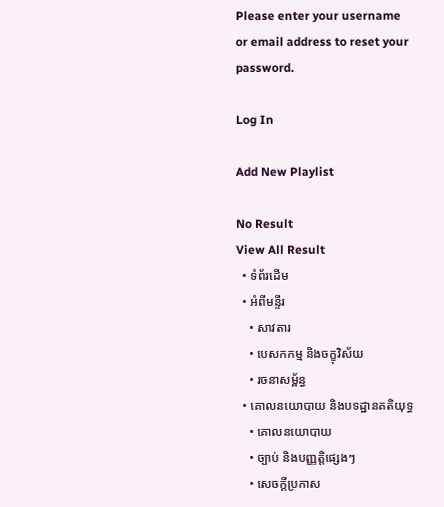Please enter your username or email address to reset your password.

Log In

Add New Playlist

No Result
View All Result
  • ទំព័រដើម
  • អំពីមន្ទីរ
    • សាវតារ
    • បេសកកម្ម និងចក្ខុវិស័យ
    • រចនាសម្ព័ន្ធ
  • គោលនយោបាយ និងបទដ្ឋានគតិយុទ្ធ
    • គោលនយោបាយ
    • ច្បាប់ និងបញ្ញត្តិផ្សេងៗ
    • សេចក្តីប្រកាស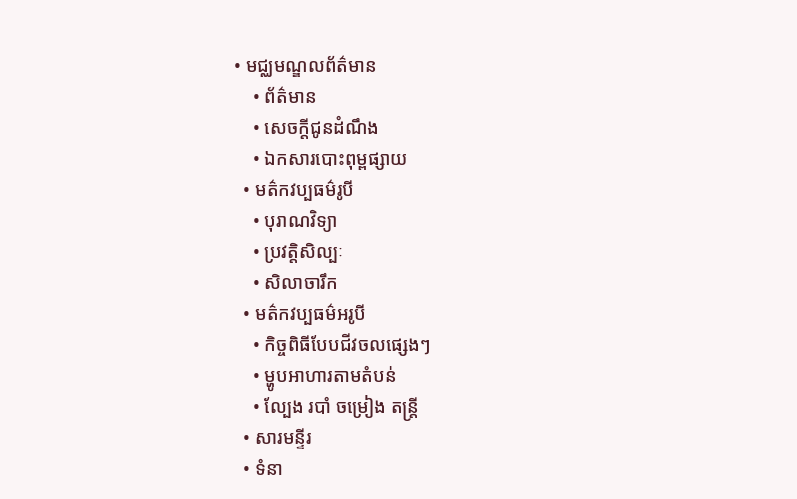• មជ្ឈមណ្ឌលព័ត៌មាន
    • ព័ត៌មាន
    • សេចក្តីជូនដំណឹង
    • ឯកសារបោះពុម្ពផ្សាយ
  • មត៌កវប្បធម៌រូបី
    • បុរាណវិទ្យា
    • ប្រវត្តិសិល្បៈ
    • សិលាចារឹក
  • មត៌កវប្បធម៌អរូបី
    • កិច្ចពិធីបែបជីវចលផ្សេងៗ
    • ម្ហូបអាហារតាមតំបន់
    • ល្បែង របាំ ចម្រៀង តន្រ្តី
  • សារមន្ទីរ
  • ទំនា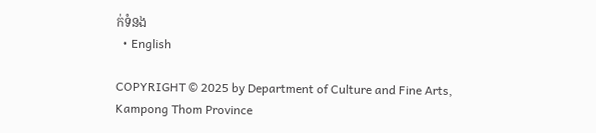ក់ទំនង
  • English

COPYRIGHT © 2025 by Department of Culture and Fine Arts, Kampong Thom Province